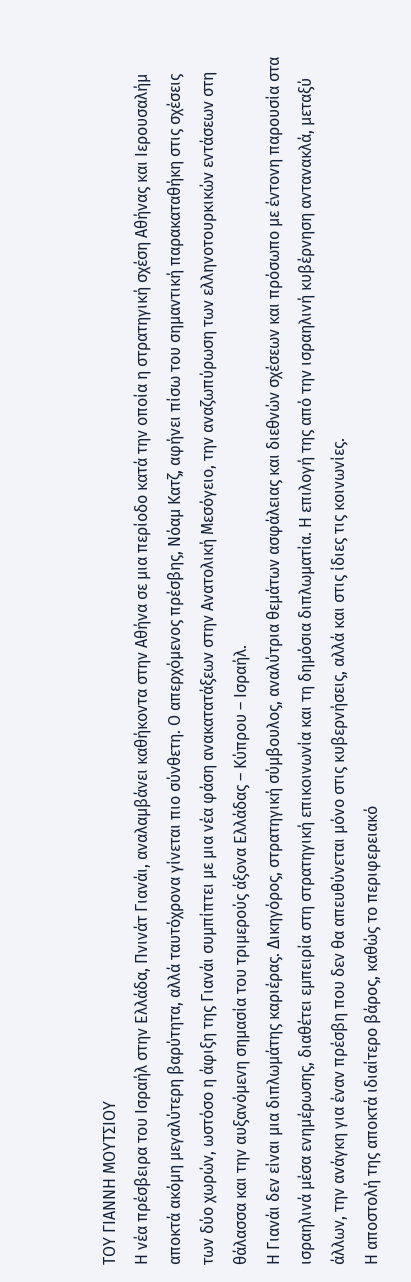ΤΟΥ ΓΙΑΝΝΗ ΜΟΥΤΣΙΟΥ
Η νέα πρέσβειρα του Ισραήλ στην Ελλάδα, Πνινάτ Γιανάι, αναλαµβάνει καθήκοντα στην Αθήνα σε µια περίοδο κατά την οποία η στρατηγική σχέση Αθήνας και Ιερουσαλήµ αποκτά ακόµη µεγαλύτερη βαρύτητα, αλλά ταυτόχρονα γίνεται πιο σύνθετη. Ο απερχόµενος πρέσβης, Νόαµ Κατζ, αφήνει πίσω του σηµαντική παρακαταθήκη στις σχέσεις των δύο χωρών, ωστόσο η άφιξη της Γιανάι συµπίπτει µε µια νέα φάση ανακατατάξεων στην Ανατολική Μεσόγειο, την αναζωπύρωση των ελληνοτουρκικών εντάσεων στη θάλασσα και την αυξανόµενη σηµασία του τριµερούς άξονα Ελλάδας – Κύπρου – Ισραήλ.
Η Γιανάι δεν είναι µια διπλωµάτης καριέρας. ∆ικηγόρος, στρατηγική σύµβουλος, αναλύτρια θεµάτων ασφάλειας και διεθνών σχέσεων και πρόσωπο µε έντονη παρουσία στα ισραηλινά µέσα ενηµέρωσης, διαθέτει εµπειρία στη στρατηγική επικοινωνία και τη δηµόσια διπλωµατία. Η επιλογή της από την ισραηλινή κυβέρνηση αντανακλά, µεταξύ άλλων, την ανάγκη για έναν πρέσβη που δεν θα απευθύνεται µόνο στις κυβερνήσεις, αλλά και στις ίδιες τις κοινωνίες.
Η αποστολή της αποκτά ιδιαίτερο βάρος, καθώς το περιφερειακό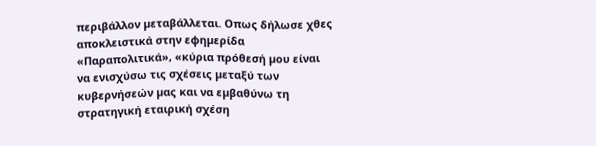περιβάλλον µεταβάλλεται. Οπως δήλωσε χθες αποκλειστικά στην εφηµερίδα «Παραπολιτικά», «κύρια πρόθεσή µου είναι να ενισχύσω τις σχέσεις µεταξύ των κυβερνήσεών µας και να εµβαθύνω τη στρατηγική εταιρική σχέση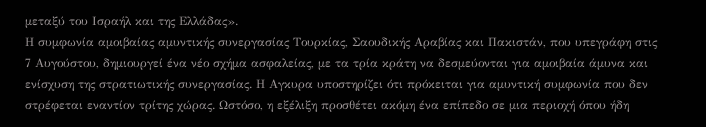µεταξύ του Ισραήλ και της Ελλάδας».
Η συµφωνία αµοιβαίας αµυντικής συνεργασίας Τουρκίας, Σαουδικής Αραβίας και Πακιστάν, που υπεγράφη στις 7 Αυγούστου, δηµιουργεί ένα νέο σχήµα ασφαλείας, µε τα τρία κράτη να δεσµεύονται για αµοιβαία άµυνα και ενίσχυση της στρατιωτικής συνεργασίας. Η Αγκυρα υποστηρίζει ότι πρόκειται για αµυντική συµφωνία που δεν στρέφεται εναντίον τρίτης χώρας. Ωστόσο, η εξέλιξη προσθέτει ακόµη ένα επίπεδο σε µια περιοχή όπου ήδη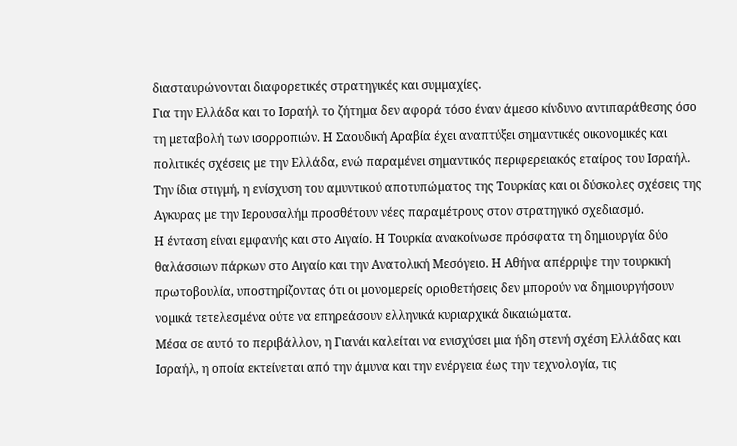διασταυρώνονται διαφορετικές στρατηγικές και συµµαχίες.
Για την Ελλάδα και το Ισραήλ το ζήτηµα δεν αφορά τόσο έναν άµεσο κίνδυνο αντιπαράθεσης όσο τη µεταβολή των ισορροπιών. Η Σαουδική Αραβία έχει αναπτύξει σηµαντικές οικονοµικές και πολιτικές σχέσεις µε την Ελλάδα, ενώ παραµένει σηµαντικός περιφερειακός εταίρος του Ισραήλ. Την ίδια στιγµή, η ενίσχυση του αµυντικού αποτυπώµατος της Τουρκίας και οι δύσκολες σχέσεις της Αγκυρας µε την Ιερουσαλήµ προσθέτουν νέες παραµέτρους στον στρατηγικό σχεδιασµό.
Η ένταση είναι εµφανής και στο Αιγαίο. Η Τουρκία ανακοίνωσε πρόσφατα τη δηµιουργία δύο θαλάσσιων πάρκων στο Αιγαίο και την Ανατολική Μεσόγειο. Η Αθήνα απέρριψε την τουρκική πρωτοβουλία, υποστηρίζοντας ότι οι µονοµερείς οριοθετήσεις δεν µπορούν να δηµιουργήσουν νοµικά τετελεσµένα ούτε να επηρεάσουν ελληνικά κυριαρχικά δικαιώµατα.
Μέσα σε αυτό το περιβάλλον, η Γιανάι καλείται να ενισχύσει µια ήδη στενή σχέση Ελλάδας και Ισραήλ, η οποία εκτείνεται από την άµυνα και την ενέργεια έως την τεχνολογία, τις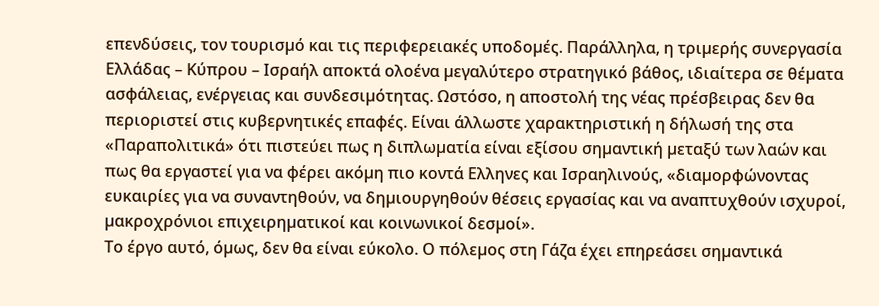επενδύσεις, τον τουρισµό και τις περιφερειακές υποδοµές. Παράλληλα, η τριµερής συνεργασία Ελλάδας – Κύπρου – Ισραήλ αποκτά ολοένα µεγαλύτερο στρατηγικό βάθος, ιδιαίτερα σε θέµατα ασφάλειας, ενέργειας και συνδεσιµότητας. Ωστόσο, η αποστολή της νέας πρέσβειρας δεν θα περιοριστεί στις κυβερνητικές επαφές. Είναι άλλωστε χαρακτηριστική η δήλωσή της στα «Παραπολιτικά» ότι πιστεύει πως η διπλωµατία είναι εξίσου σηµαντική µεταξύ των λαών και πως θα εργαστεί για να φέρει ακόµη πιο κοντά Ελληνες και Ισραηλινούς, «διαµορφώνοντας ευκαιρίες για να συναντηθούν, να δηµιουργηθούν θέσεις εργασίας και να αναπτυχθούν ισχυροί, µακροχρόνιοι επιχειρηµατικοί και κοινωνικοί δεσµοί».
Το έργο αυτό, όµως, δεν θα είναι εύκολο. Ο πόλεµος στη Γάζα έχει επηρεάσει σηµαντικά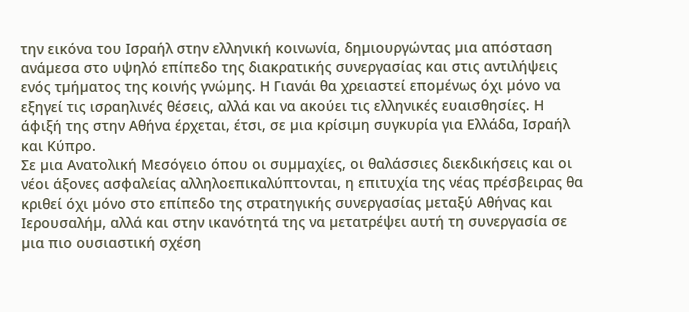την εικόνα του Ισραήλ στην ελληνική κοινωνία, δηµιουργώντας µια απόσταση ανάµεσα στο υψηλό επίπεδο της διακρατικής συνεργασίας και στις αντιλήψεις ενός τµήµατος της κοινής γνώµης. Η Γιανάι θα χρειαστεί εποµένως όχι µόνο να εξηγεί τις ισραηλινές θέσεις, αλλά και να ακούει τις ελληνικές ευαισθησίες. Η άφιξή της στην Αθήνα έρχεται, έτσι, σε µια κρίσιµη συγκυρία για Ελλάδα, Ισραήλ και Κύπρο.
Σε µια Ανατολική Μεσόγειο όπου οι συµµαχίες, οι θαλάσσιες διεκδικήσεις και οι νέοι άξονες ασφαλείας αλληλοεπικαλύπτονται, η επιτυχία της νέας πρέσβειρας θα κριθεί όχι µόνο στο επίπεδο της στρατηγικής συνεργασίας µεταξύ Αθήνας και Ιερουσαλήµ, αλλά και στην ικανότητά της να µετατρέψει αυτή τη συνεργασία σε µια πιο ουσιαστική σχέση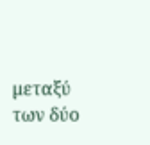µεταξύ των δύο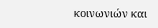κοινωνιών και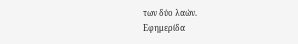των δύο λαών.
Εφημερίδα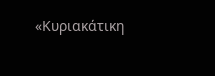«Κυριακάτικη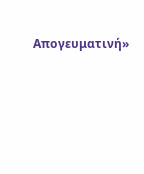Απογευματινή»